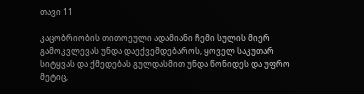თავი 11

კაცობრიობის თითოეული ადამიანი ჩემი სულის მიერ გამოკვლევას უნდა დაექვემდებაროს, ყოველ საკუთარ სიტყვას და ქმედებას გულდასმით უნდა წონიდეს და უფრო მეტიც,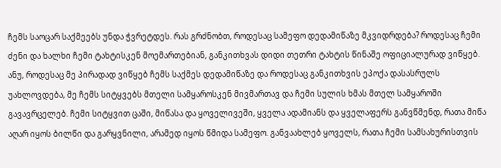ჩემს საოცარ საქმეებს უნდა ჭვრეტდეს. რას გრძნობთ, როდესაც სამეფო დედამიწაზე მკვიდრდება? როდესაც ჩემი ძენი და ხალხი ჩემი ტახტისკენ მოემართებიან, განკითხვას დიდი თეთრი ტახტის წინაშე ოფიციალურად ვიწყებ. ანუ, როდესაც მე პირადად ვიწყებ ჩემს საქმეს დედამიწაზე და როდესაც განკითხვის ეპოქა დასასრულს უახლოვდება, მე ჩემს სიტყვებს მთელი სამყაროსკენ მივმართავ და ჩემი სულის ხმას მთელ სამყაროში გავავრცელებ. ჩემი სიტყვით ცაში, მიწასა და ყოველივეში, ყველა ადამიანს და ყველაფერს განვწმენდ, რათა მიწა აღარ იყოს ბილწი და გარყვნილი, არამედ იყოს წმიდა სამეფო. განვაახლებ ყოველს, რათა ჩემი სამსახურისთვის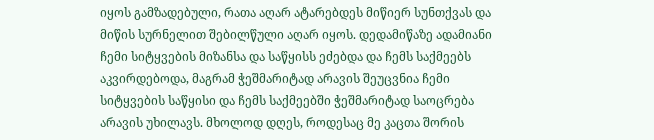იყოს გამზადებული, რათა აღარ ატარებდეს მიწიერ სუნთქვას და მიწის სურნელით შებილწული აღარ იყოს. დედამიწაზე ადამიანი ჩემი სიტყვების მიზანსა და საწყისს ეძებდა და ჩემს საქმეებს აკვირდებოდა, მაგრამ ჭეშმარიტად არავის შეუცვნია ჩემი სიტყვების საწყისი და ჩემს საქმეებში ჭეშმარიტად საოცრება არავის უხილავს. მხოლოდ დღეს, როდესაც მე კაცთა შორის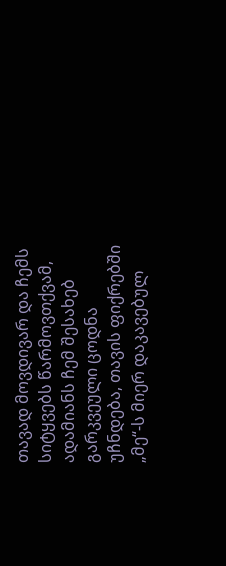თავად მოვდივარ და ჩემს სიტყვებს წარმოვთქვამ, ადამიანს ჩემ შესახებ გარკვეული ცოდნა უჩნდება, თავის ფიქრებში „მე“-ს მიერ დაკავებულ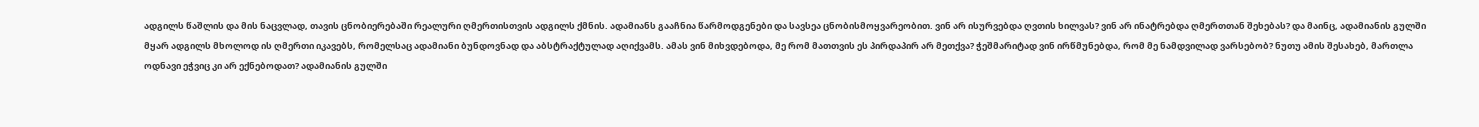ადგილს წაშლის და მის ნაცვლად, თავის ცნობიერებაში რეალური ღმერთისთვის ადგილს ქმნის. ადამიანს გააჩნია წარმოდგენები და სავსეა ცნობისმოყვარეობით. ვინ არ ისურვებდა ღვთის ხილვას? ვინ არ ინატრებდა ღმერთთან შეხებას? და მაინც, ადამიანის გულში მყარ ადგილს მხოლოდ ის ღმერთი იკავებს, რომელსაც ადამიანი ბუნდოვნად და აბსტრაქტულად აღიქვამს. ამას ვინ მიხვდებოდა, მე რომ მათთვის ეს პირდაპირ არ მეთქვა? ჭეშმარიტად ვინ ირწმუნებდა, რომ მე ნამდვილად ვარსებობ? ნუთუ ამის შესახებ, მართლა ოდნავი ეჭვიც კი არ ექნებოდათ? ადამიანის გულში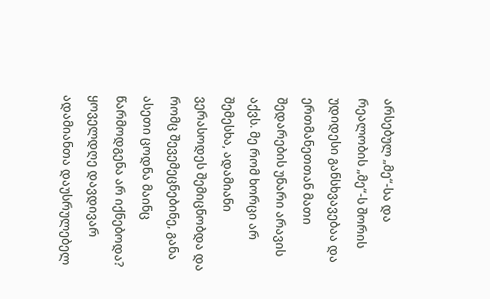არსებულ „მე“-სა და რეალობის „მე“-ს შორის უდიდესი განსხვავებაა და ერთმანეთთან მათი შედარების უნარი არავის აქვს. მე რომ ხორცი არ შემესხა, ადამიანი ვერასოდეს შემიცნობდა და რომც შევემეცნებინე, განა ასეთი ცოდნა მაინც წარმოდგენა არ იქნებოდა? ყოველდღე დავდივარ ადამიანთა დაუსრულებელ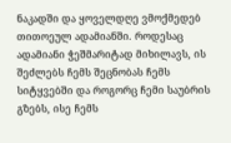ნაკადში და ყოველდღე ვმოქმედებ თითოეულ ადამიანში. როდესაც ადამიანი ჭეშმარიტად მიხილავს, ის შეძლებს ჩემს შეცნობას ჩემს სიტყვებში და როგორც ჩემი საუბრის გზებს, ისე ჩემს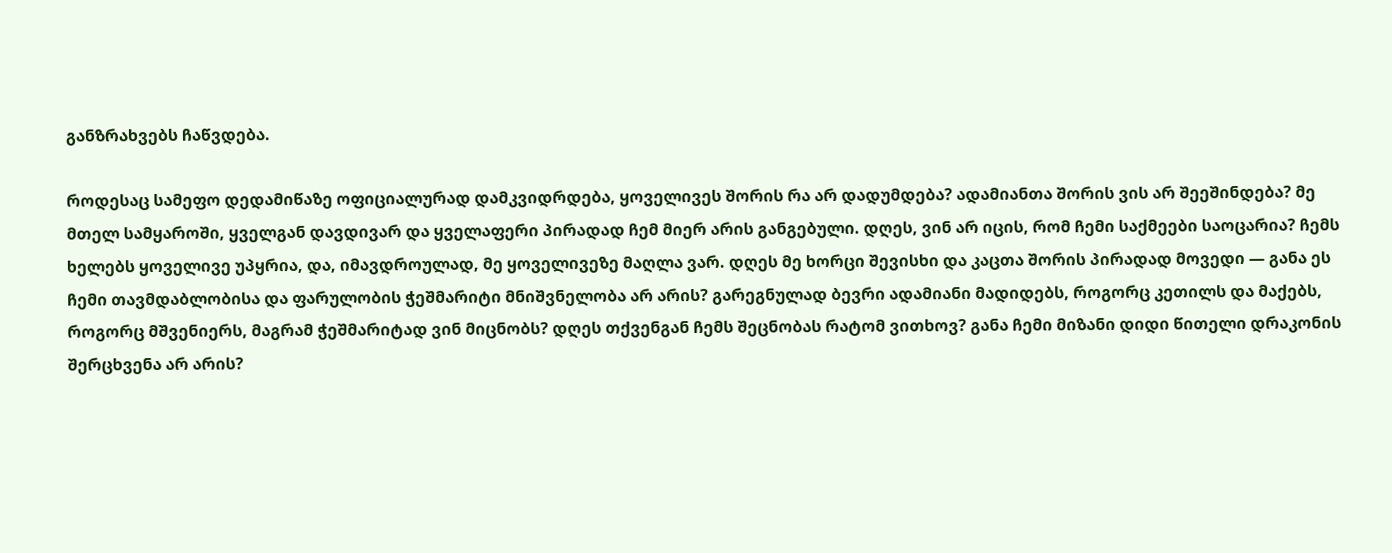განზრახვებს ჩაწვდება.

როდესაც სამეფო დედამიწაზე ოფიციალურად დამკვიდრდება, ყოველივეს შორის რა არ დადუმდება? ადამიანთა შორის ვის არ შეეშინდება? მე მთელ სამყაროში, ყველგან დავდივარ და ყველაფერი პირადად ჩემ მიერ არის განგებული. დღეს, ვინ არ იცის, რომ ჩემი საქმეები საოცარია? ჩემს ხელებს ყოველივე უპყრია, და, იმავდროულად, მე ყოველივეზე მაღლა ვარ. დღეს მე ხორცი შევისხი და კაცთა შორის პირადად მოვედი — განა ეს ჩემი თავმდაბლობისა და ფარულობის ჭეშმარიტი მნიშვნელობა არ არის? გარეგნულად ბევრი ადამიანი მადიდებს, როგორც კეთილს და მაქებს, როგორც მშვენიერს, მაგრამ ჭეშმარიტად ვინ მიცნობს? დღეს თქვენგან ჩემს შეცნობას რატომ ვითხოვ? განა ჩემი მიზანი დიდი წითელი დრაკონის შერცხვენა არ არის?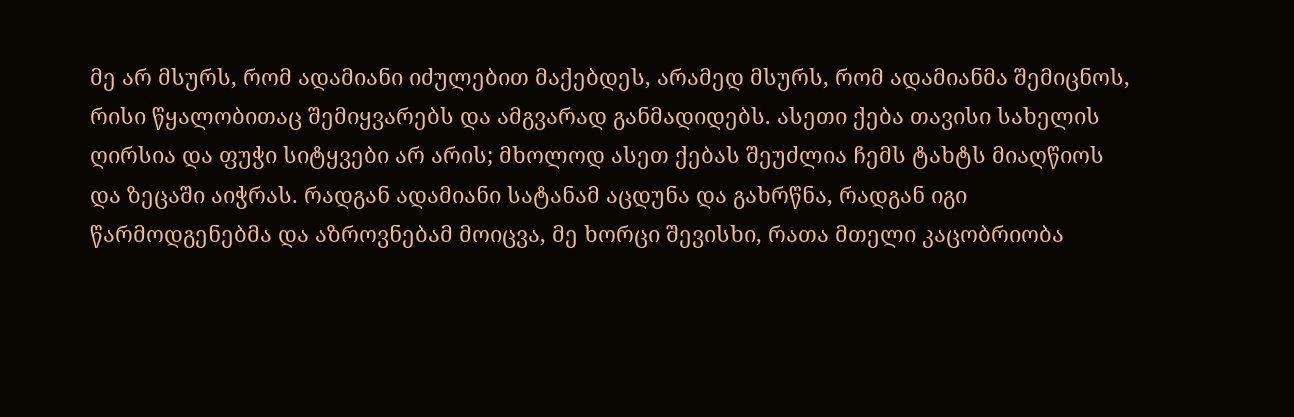მე არ მსურს, რომ ადამიანი იძულებით მაქებდეს, არამედ მსურს, რომ ადამიანმა შემიცნოს, რისი წყალობითაც შემიყვარებს და ამგვარად განმადიდებს. ასეთი ქება თავისი სახელის ღირსია და ფუჭი სიტყვები არ არის; მხოლოდ ასეთ ქებას შეუძლია ჩემს ტახტს მიაღწიოს და ზეცაში აიჭრას. რადგან ადამიანი სატანამ აცდუნა და გახრწნა, რადგან იგი წარმოდგენებმა და აზროვნებამ მოიცვა, მე ხორცი შევისხი, რათა მთელი კაცობრიობა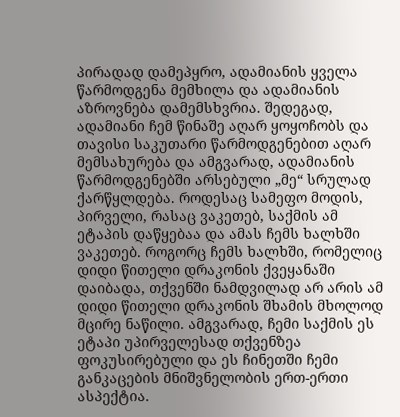პირადად დამეპყრო, ადამიანის ყველა წარმოდგენა მემხილა და ადამიანის აზროვნება დამემსხვრია. შედეგად, ადამიანი ჩემ წინაშე აღარ ყოყოჩობს და თავისი საკუთარი წარმოდგენებით აღარ მემსახურება და ამგვარად, ადამიანის წარმოდგენებში არსებული „მე“ სრულად ქარწყლდება. როდესაც სამეფო მოდის, პირველი, რასაც ვაკეთებ, საქმის ამ ეტაპის დაწყებაა და ამას ჩემს ხალხში ვაკეთებ. როგორც ჩემს ხალხში, რომელიც დიდი წითელი დრაკონის ქვეყანაში დაიბადა, თქვენში ნამდვილად არ არის ამ დიდი წითელი დრაკონის შხამის მხოლოდ მცირე ნაწილი. ამგვარად, ჩემი საქმის ეს ეტაპი უპირველესად თქვენზეა ფოკუსირებული და ეს ჩინეთში ჩემი განკაცების მნიშვნელობის ერთ-ერთი ასპექტია.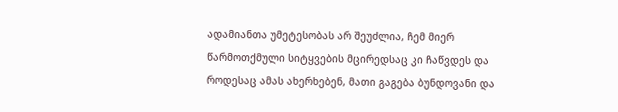ადამიანთა უმეტესობას არ შეუძლია, ჩემ მიერ წარმოთქმული სიტყვების მცირედსაც კი ჩაწვდეს და როდესაც ამას ახერხებენ, მათი გაგება ბუნდოვანი და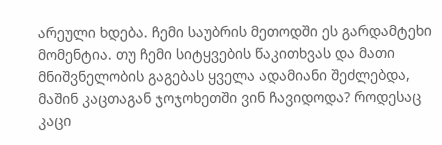არეული ხდება. ჩემი საუბრის მეთოდში ეს გარდამტეხი მომენტია. თუ ჩემი სიტყვების წაკითხვას და მათი მნიშვნელობის გაგებას ყველა ადამიანი შეძლებდა, მაშინ კაცთაგან ჯოჯოხეთში ვინ ჩავიდოდა? როდესაც კაცი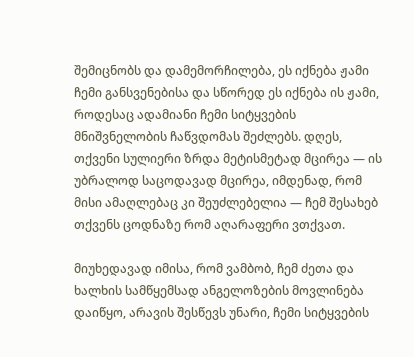შემიცნობს და დამემორჩილება, ეს იქნება ჟამი ჩემი განსვენებისა და სწორედ ეს იქნება ის ჟამი, როდესაც ადამიანი ჩემი სიტყვების მნიშვნელობის ჩაწვდომას შეძლებს. დღეს, თქვენი სულიერი ზრდა მეტისმეტად მცირეა — ის უბრალოდ საცოდავად მცირეა, იმდენად, რომ მისი ამაღლებაც კი შეუძლებელია — ჩემ შესახებ თქვენს ცოდნაზე რომ აღარაფერი ვთქვათ.

მიუხედავად იმისა, რომ ვამბობ, ჩემ ძეთა და ხალხის სამწყემსად ანგელოზების მოვლინება დაიწყო, არავის შესწევს უნარი, ჩემი სიტყვების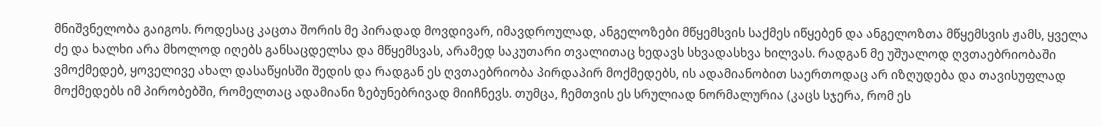მნიშვნელობა გაიგოს. როდესაც კაცთა შორის მე პირადად მოვდივარ, იმავდროულად, ანგელოზები მწყემსვის საქმეს იწყებენ და ანგელოზთა მწყემსვის ჟამს, ყველა ძე და ხალხი არა მხოლოდ იღებს განსაცდელსა და მწყემსვას, არამედ საკუთარი თვალითაც ხედავს სხვადასხვა ხილვას. რადგან მე უშუალოდ ღვთაებრიობაში ვმოქმედებ, ყოველივე ახალ დასაწყისში შედის და რადგან ეს ღვთაებრიობა პირდაპირ მოქმედებს, ის ადამიანობით საერთოდაც არ იზღუდება და თავისუფლად მოქმედებს იმ პირობებში, რომელთაც ადამიანი ზებუნებრივად მიიჩნევს. თუმცა, ჩემთვის ეს სრულიად ნორმალურია (კაცს სჯერა, რომ ეს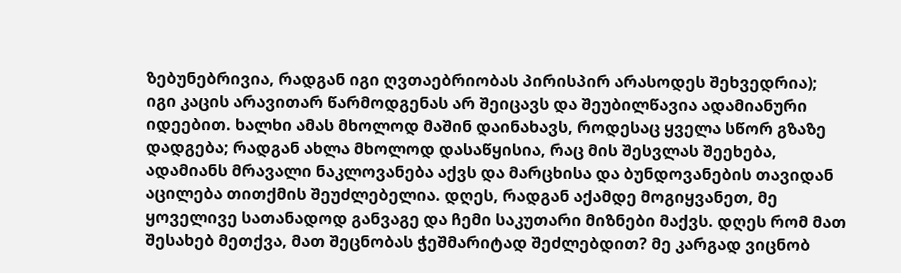ზებუნებრივია, რადგან იგი ღვთაებრიობას პირისპირ არასოდეს შეხვედრია); იგი კაცის არავითარ წარმოდგენას არ შეიცავს და შეუბილწავია ადამიანური იდეებით. ხალხი ამას მხოლოდ მაშინ დაინახავს, როდესაც ყველა სწორ გზაზე დადგება; რადგან ახლა მხოლოდ დასაწყისია, რაც მის შესვლას შეეხება, ადამიანს მრავალი ნაკლოვანება აქვს და მარცხისა და ბუნდოვანების თავიდან აცილება თითქმის შეუძლებელია. დღეს, რადგან აქამდე მოგიყვანეთ, მე ყოველივე სათანადოდ განვაგე და ჩემი საკუთარი მიზნები მაქვს. დღეს რომ მათ შესახებ მეთქვა, მათ შეცნობას ჭეშმარიტად შეძლებდით? მე კარგად ვიცნობ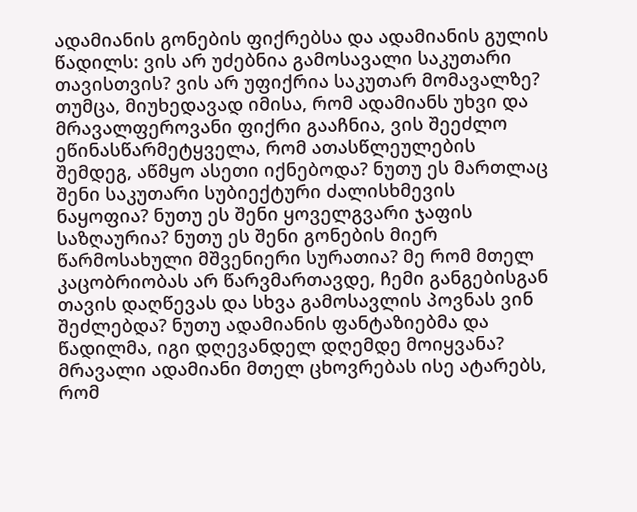ადამიანის გონების ფიქრებსა და ადამიანის გულის წადილს: ვის არ უძებნია გამოსავალი საკუთარი თავისთვის? ვის არ უფიქრია საკუთარ მომავალზე? თუმცა, მიუხედავად იმისა, რომ ადამიანს უხვი და მრავალფეროვანი ფიქრი გააჩნია, ვის შეეძლო ეწინასწარმეტყველა, რომ ათასწლეულების შემდეგ, აწმყო ასეთი იქნებოდა? ნუთუ ეს მართლაც შენი საკუთარი სუბიექტური ძალისხმევის ნაყოფია? ნუთუ ეს შენი ყოველგვარი ჯაფის საზღაურია? ნუთუ ეს შენი გონების მიერ წარმოსახული მშვენიერი სურათია? მე რომ მთელ კაცობრიობას არ წარვმართავდე, ჩემი განგებისგან თავის დაღწევას და სხვა გამოსავლის პოვნას ვინ შეძლებდა? ნუთუ ადამიანის ფანტაზიებმა და წადილმა, იგი დღევანდელ დღემდე მოიყვანა? მრავალი ადამიანი მთელ ცხოვრებას ისე ატარებს, რომ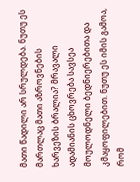მათი წადილი არ სრულდება. ნუთუ ეს მართლაც მათი აზროვნების ხარვეზის ბრალია? მრავალი ადამიანის ცხოვრება სავსეა მოულოდნელი ბედნიერებითა და კმაყოფილებით. ნუთუ ეს იმის გამოა, რომ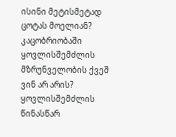ისინი მეტისმეტად ცოტას მოელიან? კაცობრიობაში ყოვლისშემძლის მზრუნველობის ქვეშ ვინ არ არის? ყოვლისშემძლის წინასწარ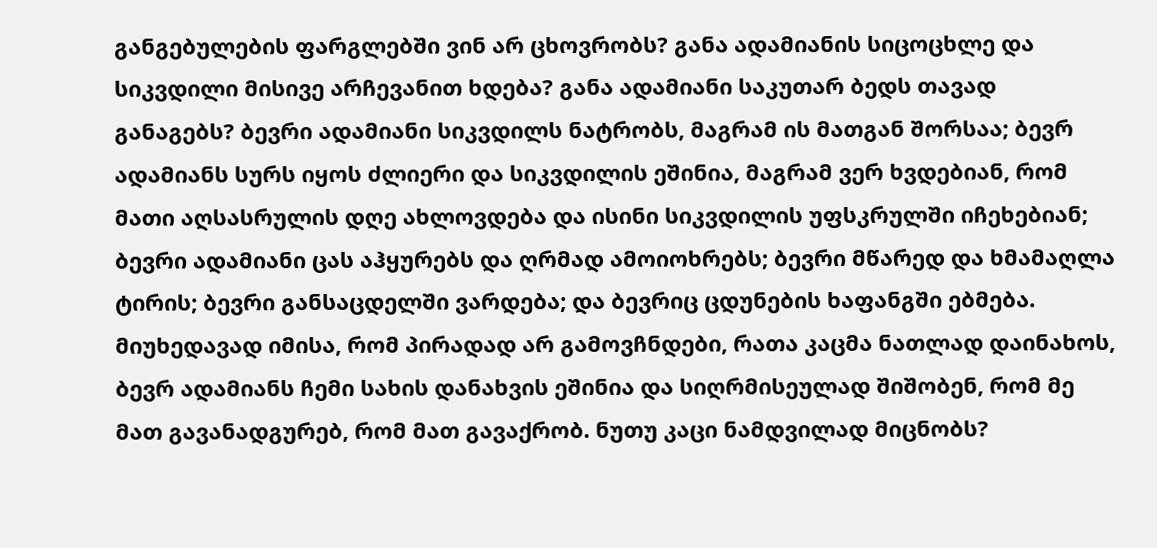განგებულების ფარგლებში ვინ არ ცხოვრობს? განა ადამიანის სიცოცხლე და სიკვდილი მისივე არჩევანით ხდება? განა ადამიანი საკუთარ ბედს თავად განაგებს? ბევრი ადამიანი სიკვდილს ნატრობს, მაგრამ ის მათგან შორსაა; ბევრ ადამიანს სურს იყოს ძლიერი და სიკვდილის ეშინია, მაგრამ ვერ ხვდებიან, რომ მათი აღსასრულის დღე ახლოვდება და ისინი სიკვდილის უფსკრულში იჩეხებიან; ბევრი ადამიანი ცას აჰყურებს და ღრმად ამოიოხრებს; ბევრი მწარედ და ხმამაღლა ტირის; ბევრი განსაცდელში ვარდება; და ბევრიც ცდუნების ხაფანგში ებმება. მიუხედავად იმისა, რომ პირადად არ გამოვჩნდები, რათა კაცმა ნათლად დაინახოს, ბევრ ადამიანს ჩემი სახის დანახვის ეშინია და სიღრმისეულად შიშობენ, რომ მე მათ გავანადგურებ, რომ მათ გავაქრობ. ნუთუ კაცი ნამდვილად მიცნობს?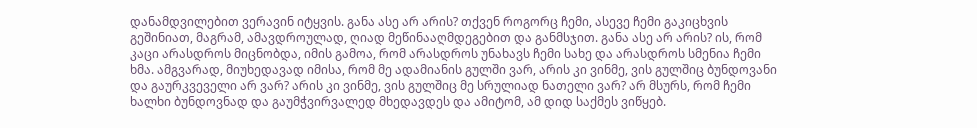დანამდვილებით ვერავინ იტყვის. განა ასე არ არის? თქვენ როგორც ჩემი, ასევე ჩემი გაკიცხვის გეშინიათ, მაგრამ, ამავდროულად, ღიად მეწინააღმდეგებით და განმსჯით. განა ასე არ არის? ის, რომ კაცი არასდროს მიცნობდა, იმის გამოა, რომ არასდროს უნახავს ჩემი სახე და არასდროს სმენია ჩემი ხმა. ამგვარად, მიუხედავად იმისა, რომ მე ადამიანის გულში ვარ, არის კი ვინმე, ვის გულშიც ბუნდოვანი და გაურკვეველი არ ვარ? არის კი ვინმე, ვის გულშიც მე სრულიად ნათელი ვარ? არ მსურს, რომ ჩემი ხალხი ბუნდოვნად და გაუმჭვირვალედ მხედავდეს და ამიტომ, ამ დიდ საქმეს ვიწყებ.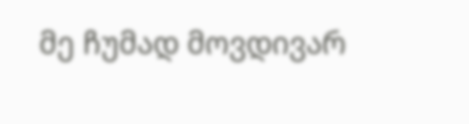მე ჩუმად მოვდივარ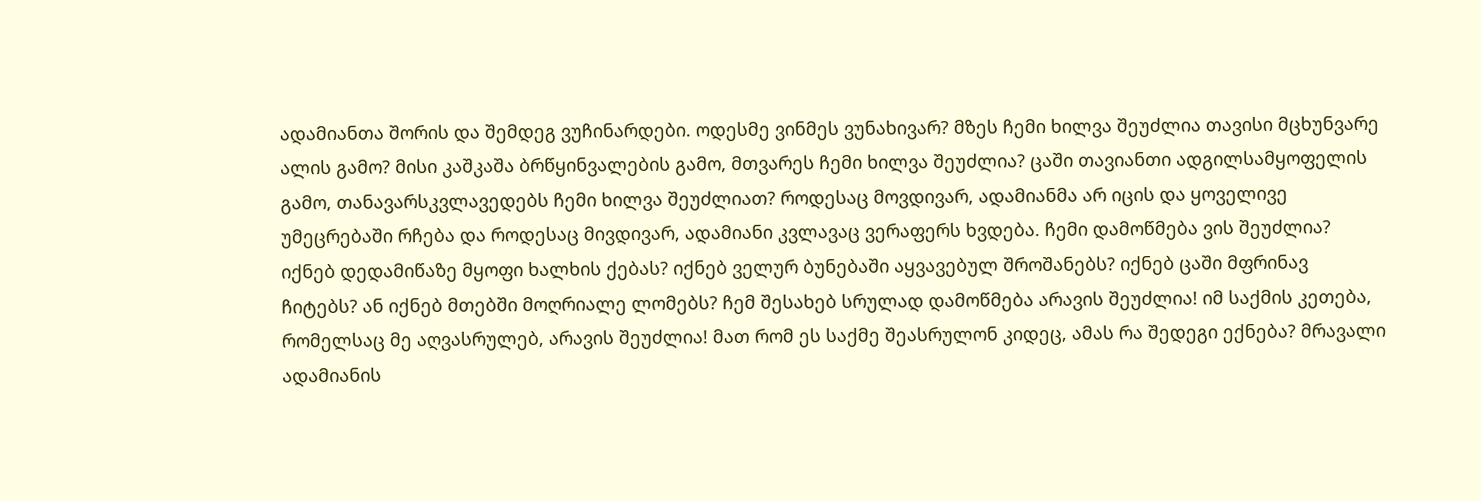ადამიანთა შორის და შემდეგ ვუჩინარდები. ოდესმე ვინმეს ვუნახივარ? მზეს ჩემი ხილვა შეუძლია თავისი მცხუნვარე ალის გამო? მისი კაშკაშა ბრწყინვალების გამო, მთვარეს ჩემი ხილვა შეუძლია? ცაში თავიანთი ადგილსამყოფელის გამო, თანავარსკვლავედებს ჩემი ხილვა შეუძლიათ? როდესაც მოვდივარ, ადამიანმა არ იცის და ყოველივე უმეცრებაში რჩება და როდესაც მივდივარ, ადამიანი კვლავაც ვერაფერს ხვდება. ჩემი დამოწმება ვის შეუძლია? იქნებ დედამიწაზე მყოფი ხალხის ქებას? იქნებ ველურ ბუნებაში აყვავებულ შროშანებს? იქნებ ცაში მფრინავ ჩიტებს? ან იქნებ მთებში მოღრიალე ლომებს? ჩემ შესახებ სრულად დამოწმება არავის შეუძლია! იმ საქმის კეთება, რომელსაც მე აღვასრულებ, არავის შეუძლია! მათ რომ ეს საქმე შეასრულონ კიდეც, ამას რა შედეგი ექნება? მრავალი ადამიანის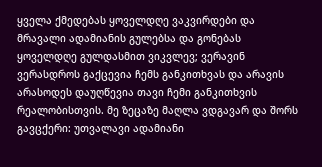ყველა ქმედებას ყოველდღე ვაკვირდები და მრავალი ადამიანის გულებსა და გონებას ყოველდღე გულდასმით ვიკვლევ; ვერავინ ვერასდროს გაქცევია ჩემს განკითხვას და არავის არასოდეს დაუღწევია თავი ჩემი განკითხვის რეალობისთვის. მე ზეცაზე მაღლა ვდგავარ და შორს გავცქერი: უთვალავი ადამიანი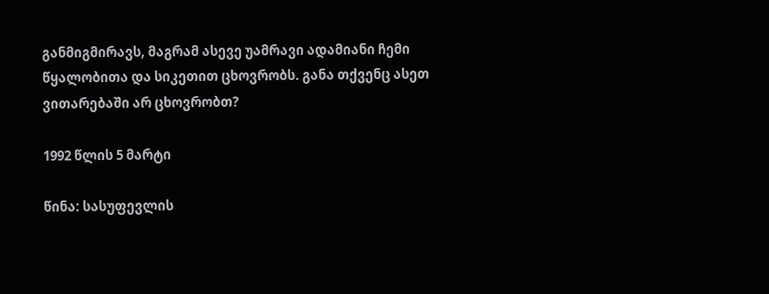განმიგმირავს, მაგრამ ასევე უამრავი ადამიანი ჩემი წყალობითა და სიკეთით ცხოვრობს. განა თქვენც ასეთ ვითარებაში არ ცხოვრობთ?

1992 წლის 5 მარტი

წინა: სასუფევლის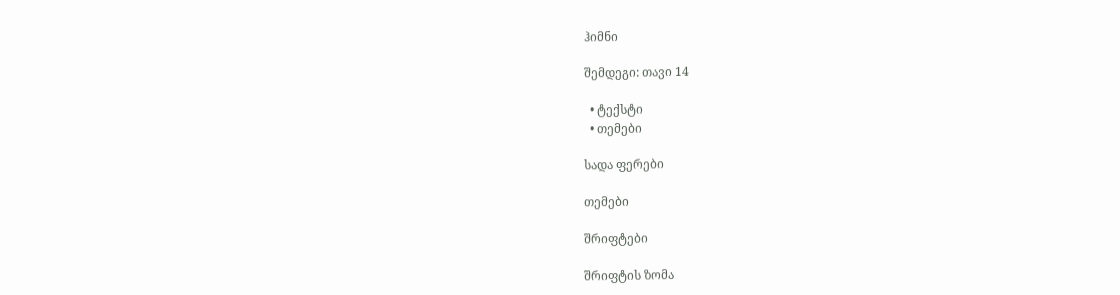ჰიმნი

შემდეგი: თავი 14

  • ტექსტი
  • თემები

სადა ფერები

თემები

შრიფტები

შრიფტის ზომა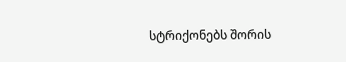სტრიქონებს შორის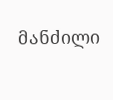მანძილი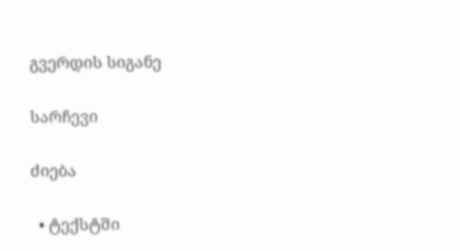გვერდის სიგანე

სარჩევი

ძიება

  • ტექსტში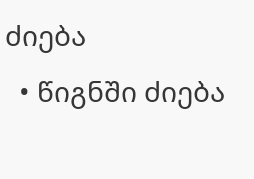ძიება
  • წიგნში ძიება